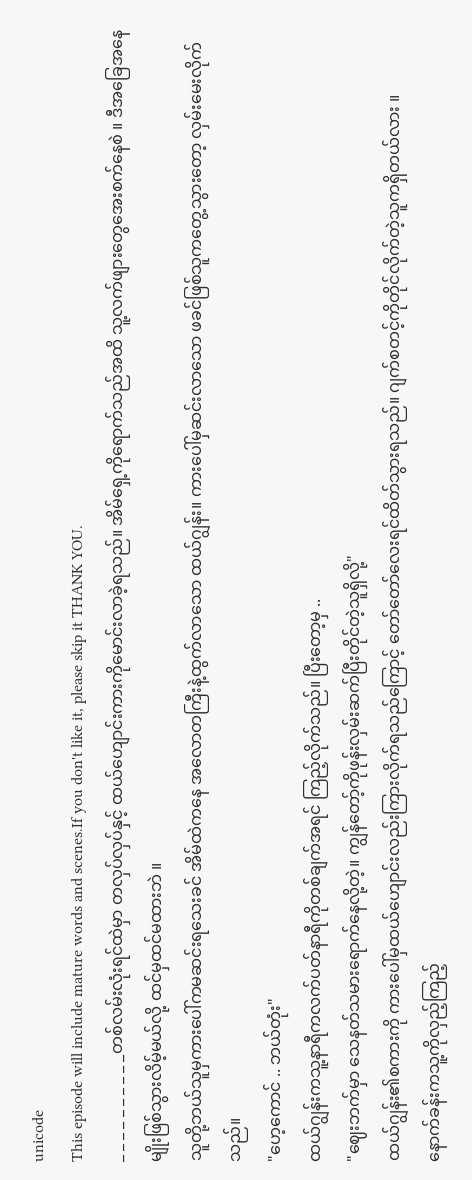unicode
This episode will include mature words and scenes.If you don't like it, please skip it THANK YOU.
_ _ _ _ _ _ _ _ _ _တစ်လမ်းလုံးရင်ထဲမှာ တလှပ်လှပ်နှင့် ထယ်ဟျောင်းကားကိုမောင်းလာခဲ့ရသည်။ အိမ်ရှေ့ကိုရောက်သည်အထိ သူ့လက်ဖျားတွေအေးစက်နေစဲ ။ ဒီအခြေအနေမျိုးဖြစ်သွားလိမ့်မယ်လို့ ထင်မှထင်မထားဘဲ ။
သူတို့ဘယ်သူမှကားပေါ်ကမဆင်းရသေးခင် အိမ်ထဲကနေ အလောတကြီးနဲ့ထွက်လာသော ထယ်ဂျွန်း။ ကားပေါ်မှဆင်းလာသော ဖခင်ဖြစ်သူကတွေ့သွားတော့ လှမ်းမေးလိုက်သည်။
"ဟေ့ကောင် .. ဘယ်တုံး"
ထယ်ဂျွန်းကသူ့နာရီကလက်ပတ်နာရီကိုတစ်ချက်အရင် ကြည့်လိုက်သည်။ ပြီးတော့မှ ..
"ဈေးဘက်မှာ သေနတ်သမားရောက်နေလို့တဲ့။ ကျွန်တော့်ကိုဖုန်းလှမ်းဆက်ပြီးတိုင်တဲ့သူရှိလို့"
ထယ်ဂျွန်း၏စကားကို ကားပေါ်မှထယ်ဟျောင်းလည်းကြားလိုက်ရသည်ကြောင့် တော်တော်လေးရင်ထိတ်သွားရသည်။ ဂျက်စတင့်ကိုတိုင်လိုက်တဲ့သူကရှိတယ်လား ။
နောက်ခန်းကသူ့ကိုလှည့်ကြည့်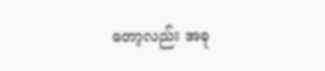တော့လည်း အခု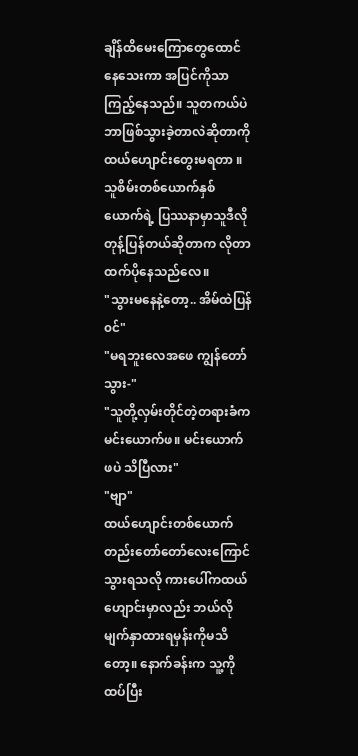ချိန်ထိမေးကြောတွေထောင်နေသေးကာ အပြင်ကိုသာကြည့်နေသည်။ သူတကယ်ပဲဘာဖြစ်သွားခဲ့တာလဲဆိုတာကို ထယ်ဟျောင်းတွေးမရတာ ။ သူစိမ်းတစ်ယောက်နှစ်ယောက်ရဲ့ ပြဿနာမှာသူဒီလိုတုန့်ပြန်တယ်ဆိုတာက လိုတာထက်ပိုနေသည်လေ။
"သွားမနေနဲ့တော့.. အိမ်ထဲပြန်၀င်"
"မရဘူးလေအဖေ ကျွန်တော်သွား-"
"သူတို့လှမ်းတိုင်တဲ့တရားခံက မင်းယောက်ဖ။ မင်းယောက်ဖပဲ သိပြီလား"
"ဗျာ"
ထယ်ဟျောင်းတစ်ယောက်တည်းတော်တော်လေးကြောင်သွားရသလို ကားပေါ်ကထယ်ဟျောင်းမှာလည်း ဘယ်လိုမျက်နှာထားရမှန်းကိုမသိတော့။ နောက်ခန်းက သူ့ကိုထပ်ပြီး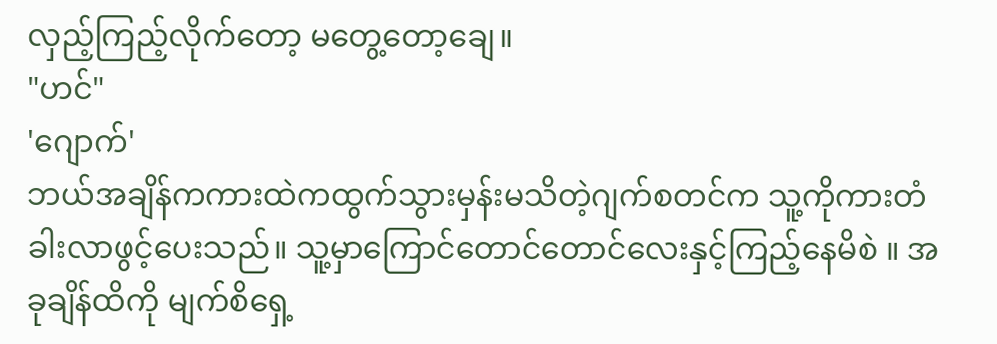လှည့်ကြည့်လိုက်တော့ မတွေ့တော့ချေ။
"ဟင်"
'ဂျောက်'
ဘယ်အချိန်ကကားထဲကထွက်သွားမှန်းမသိတဲ့ဂျက်စတင်က သူ့ကိုကားတံခါးလာဖွင့်ပေးသည်။ သူ့မှာကြောင်တောင်တောင်လေးနှင့်ကြည့်နေမိစဲ ။ အခုချိန်ထိကို မျက်စိရှေ့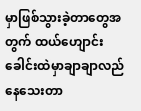မှာဖြစ်သွားခဲ့တာတွေအတွက် ထယ်ဟျောင်းခေါင်းထဲမှာချာချာလည်နေသေးတာ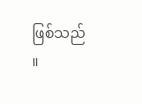ဖြစ်သည် ။